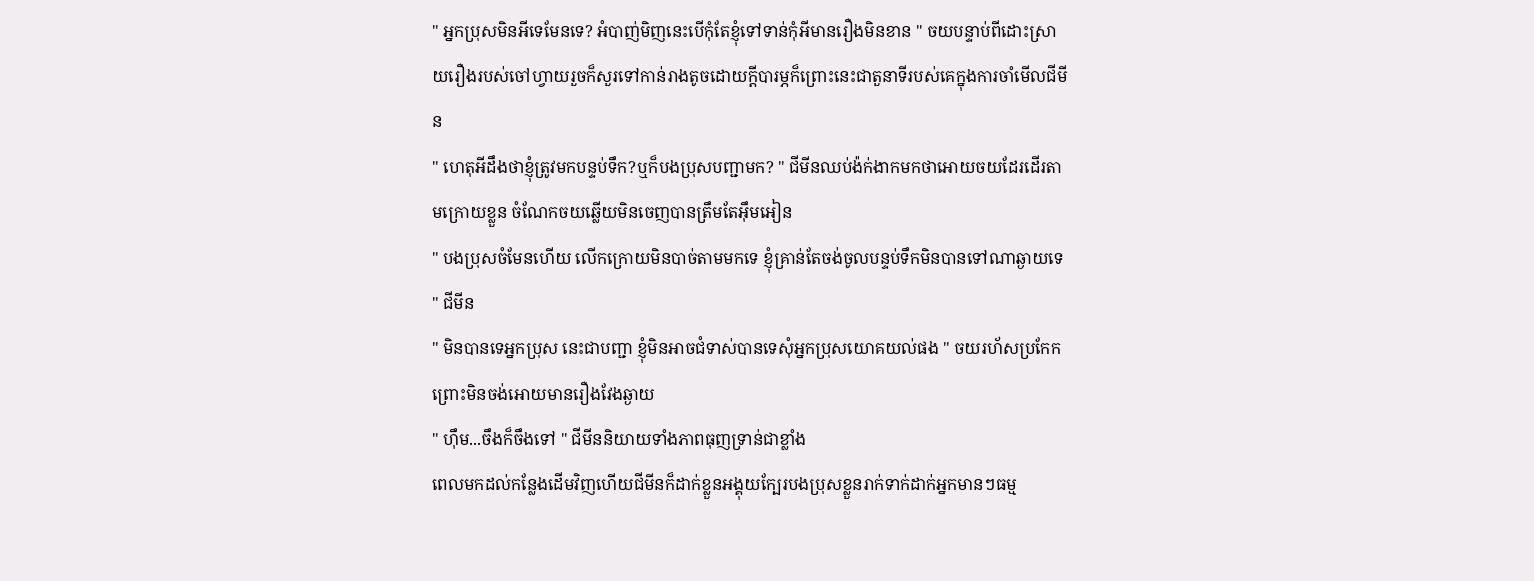" អ្នកប្រុសមិនអីទេមែនទេ? អំបាញ់មិញនេះបើកុំតែខ្ញុំទៅទាន់កុំអីមានរឿងមិនខាន " ចយបន្ទាប់ពីដោះស្រាយរឿងរបស់ចៅហ្វាយរួចក៏សួរទៅកាន់រាងតូចដោយក្ដីបារម្ភក៏ព្រោះនេះជាតួនាទីរបស់គេក្នុងការចាំមើលជីមីន
" ហេតុអីដឹងថាខ្ញុំត្រូវមកបន្ទប់ទឹក?ឬក៏បងប្រុសបញ្ជាមក? " ជីមីនឈប់ង៉ក់ងាកមកថាអោយចយដែរដើរតាមក្រោយខ្លួន ចំណែកចយឆ្លើយមិនចេញបានត្រឹមតែអ៊ឹមអៀន
" បងប្រុសចំមែនហើយ លើកក្រោយមិនបាច់តាមមកទេ ខ្ញុំគ្រាន់តែចង់ចូលបន្ទប់ទឹកមិនបានទៅណាឆ្ងាយទេ " ជីមីន
" មិនបានទេអ្នកប្រុស នេះជាបញ្ជា ខ្ញុំមិនអាចជំទាស់បានទេសុំអ្នកប្រុសយោគយល់ផង " ចយរហ័សប្រកែកព្រោះមិនចង់អោយមានរឿងវែងឆ្ងាយ
" ហ៊ឹម...ចឹងក៏ចឹងទៅ " ជីមីននិយាយទាំងភាពធុញទ្រាន់ជាខ្លាំង
ពេលមកដល់កន្លែងដើមវិញហើយជីមីនក៏ដាក់ខ្លួនអង្គុយក្បែរបងប្រុសខ្លួនរាក់ទាក់ដាក់អ្នកមានៗធម្ម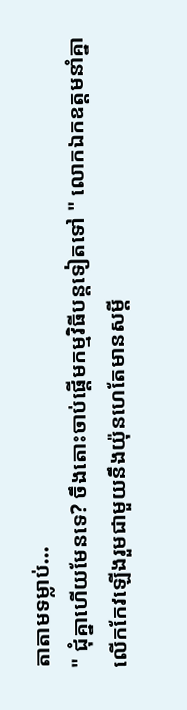តាតាមទម្លាប់...
" ជុំគ្នាហើយមែនទេ? ចឹងតោះចាប់ផ្តើមកម្មវិធីបន្តទៀតទៅ " លោកឯកឧត្តមនាំគ្នាលើកកែវឡើងរួមជាមួយនឹងយ៉ុនហេតែមានសម្ដី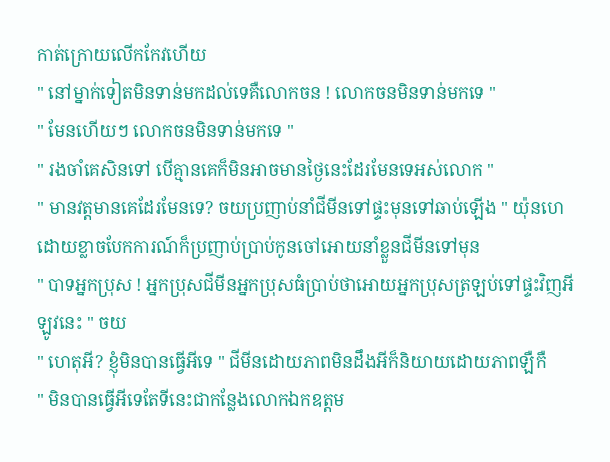កាត់ក្រោយលើកកែវហើយ
" នៅម្នាក់ទៀតមិនទាន់មកដល់ទេគឺលោកចន ! លោកចនមិនទាន់មកទេ "
" មែនហើយៗ លោកចនមិនទាន់មកទេ "
" រងចាំគេសិនទៅ បើគ្មានគេក៏មិនអាចមានថ្ងៃនេះដែរមែនទេអស់លោក "
" មានវត្តមានគេដែរមែនទេ? ចយប្រញាប់នាំជីមីនទៅផ្ទះមុនទៅឆាប់ឡើង " យ៉ុនហេដោយខ្លាចបែកការណ៍ក៏ប្រញាប់ប្រាប់កូនចៅអោយនាំខ្លួនជីមីនទៅមុន
" បាទអ្នកប្រុស ! អ្នកប្រុសជីមីនអ្នកប្រុសធំប្រាប់ថាអោយអ្នកប្រុសត្រឡប់ទៅផ្ទះវិញអីឡូវនេះ " ចយ
" ហេតុអី? ខ្ញុំមិនបានធ្វើអីទេ " ជីមីនដោយភាពមិនដឹងអីក៏និយាយដោយភាពឡឺកឺ
" មិនបានធ្វើអីទេតែទីនេះជាកន្លែងលោកឯកឧត្តម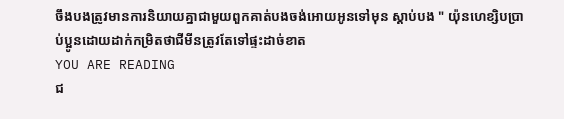ចឹងបងត្រូវមានការនិយាយគ្នាជាមួយពួកគាត់បងចង់អោយអូនទៅមុន ស្ដាប់បង " យ៉ុនហេខ្សិបប្រាប់ប្អូនដោយដាក់កម្រិតថាជីមីនត្រូវតែទៅផ្ទះដាច់ខាត
YOU ARE READING
ជ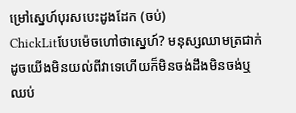ម្រៅស្នេហ៍បុរសបេះដូងដែក (ចប់)
ChickLitបែបម៉េចហៅថាស្នេហ៍? មនុស្សឈាមត្រជាក់ដូចយើងមិនយល់ពីវាទេហើយក៏មិនចង់ដឹងមិនចង់ឬ ឈប់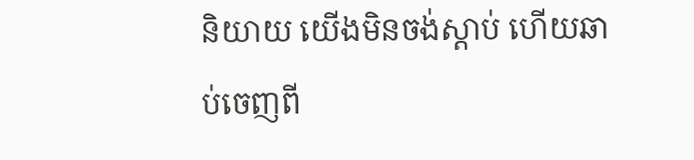និយាយ យើងមិនចង់ស្ដាប់ ហើយឆាប់ចេញពី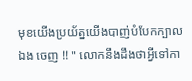មុខយើងប្រយ័ត្នយើងបាញ់បំបែកក្បាលឯង ចេញ !! " លោកនឹងដឹងថាអ្វីទៅកា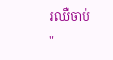រឈឺចាប់ "